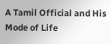A Tamil Official and His Mode of Life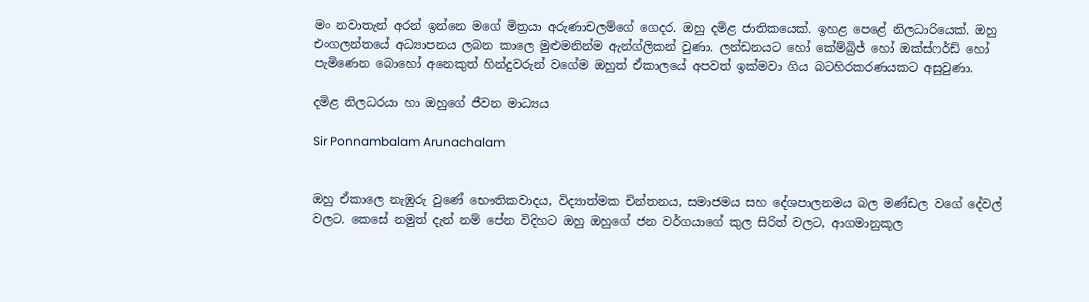මං නවාතැන් අරන් ඉන්නෙ මගේ මිත්‍රයා අරුණාචලම්ගේ ගෙදර. ඔහු දමිළ ජාතිකයෙක්. ඉහළ පෙළේ නිලධාරියෙක්. ඔහු එංගලන්තයේ අධ්‍යාපනය ලබන කාලෙ මුළුමනින්ම ඇන්ග්ලිකන් වුණා. ලන්ඩනයට හෝ කේම්බ්‍රිජ් හෝ ඔක්ස්ෆර්ඩ් හෝ පැමිණෙන බොහෝ අනෙකුත් හින්දුවරුන් වගේම ඔහුත් ඒකාලයේ අපවත් ඉක්මවා ගිය බටහිරකරණයකට අසුවුණා.

දමිළ නිලධරයා හා ඔහුගේ ජීවන මාධ්‍යය

Sir Ponnambalam Arunachalam


ඔහු ඒකාලෙ නැඹුරු වුණේ භෞතිකවාදය, විද්‍යාත්මක චින්තනය, සමාජමය සහ දේශපාලනමය බල මණ්ඩල වගේ දේවල් වලට. කෙසේ නමුත් දැන් නම් පේන විදිහට ඔහු ඔහුගේ ජන වර්ගයාගේ කුල සිරිත් වලට, ආගමානුකූල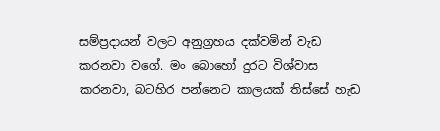සම්ප්‍රදායන් වලට අනුග්‍රහය දක්වමින් වැඩ කරනවා වගේ. මං බොහෝ දුරට විශ්වාස කරනවා, බටහිර පන්නෙට කාලයක් තිස්සේ හැඩ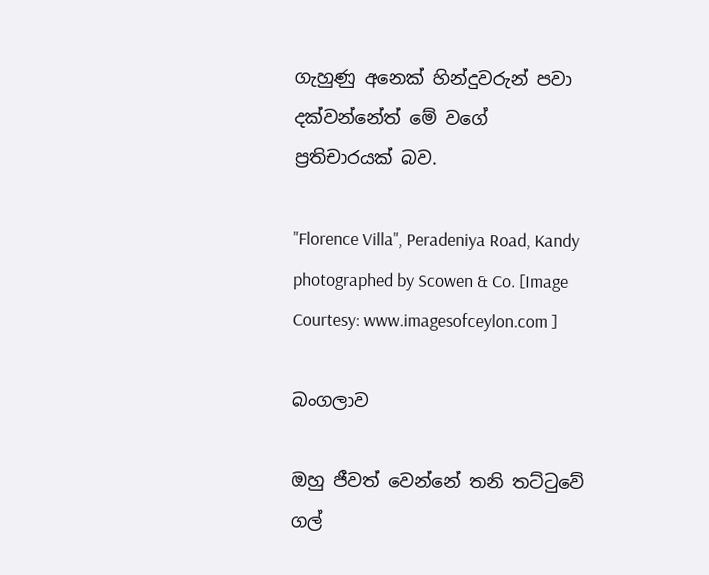ගැහුණු අනෙක් හින්දුවරුන් පවා දක්වන්නේත් මේ වගේ ප්‍රතිචාරයක් බව.

"Florence Villa", Peradeniya Road, Kandy photographed by Scowen & Co. [Image Courtesy: www.imagesofceylon.com ]

බංගලාව

ඔහු ජීවත් වෙන්නේ තනි තට්ටුවේ ගල්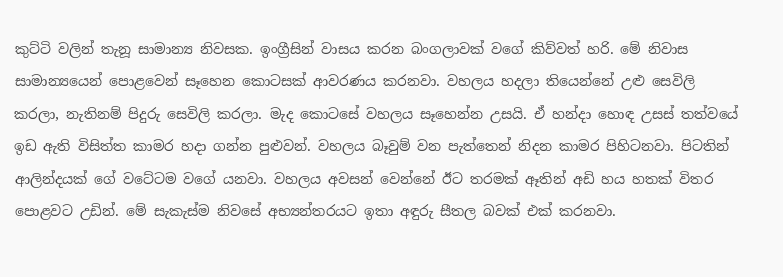කුට්ටි වලින් තැනූ සාමාන්‍ය නිවසක. ඉංග්‍රීසින් වාසය කරන බංගලාවක් වගේ කිව්වත් හරි. මේ නිවාස සාමාන්‍යයෙන් පොළවෙන් සෑහෙන කොටසක් ආවරණය කරනවා. වහලය හදලා තියෙන්නේ උළු සෙවිලි කරලා, නැතිනම් පිදුරු සෙවිලි කරලා. මැද කොටසේ වහලය සෑහෙන්න උසයි. ඒ හන්දා හොඳ උසස් තත්වයේ ඉඩ ඇති විසිත්ත කාමර හදා ගන්න පුළුවන්. වහලය බෑවුම් වන පැත්තෙන් නිදන කාමර පිහිටනවා. පිටතින් ආලින්දයක් ගේ වටේටම වගේ යනවා. වහලය අවසන් වෙන්නේ ඊට තරමක් ඈතින් අඩි හය හතක් විතර පොළවට උඩින්. මේ සැකැස්ම නිවසේ අභ්‍යන්තරයට ඉතා අඳුරු සීතල බවක් එක් කරනවා.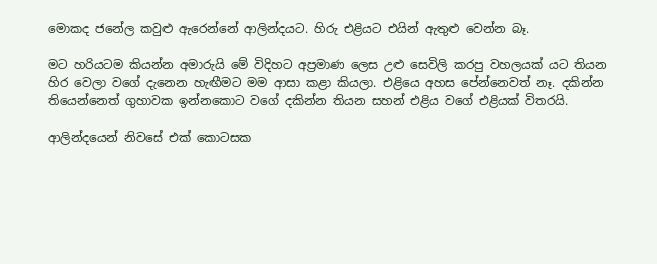මොකද ජනේල කවුළු ඇරෙන්නේ ආලින්දයට. හිරු එළියට එයින් ඇතුළු වෙන්න බෑ.

මට හරියටම කියන්න අමාරුයි මේ විදිහට අප්‍රමාණ ලෙස උළු සෙවිලි කරපු වහලයක් යට තියන හිර වෙලා වගේ දැනෙන හැඟීමට මම ආසා කළා කියලා. එළියෙ අහස පේන්නෙවත් නෑ. දකින්න තියෙන්නෙත් ගුහාවක ඉන්නකොට වගේ දකින්න තියන සහන් එළිය වගේ එළියක් විතරයි.

ආලින්දයෙන් නිවසේ එක් කොටසක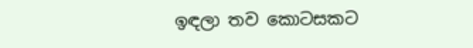ඉඳලා තව කොටසකට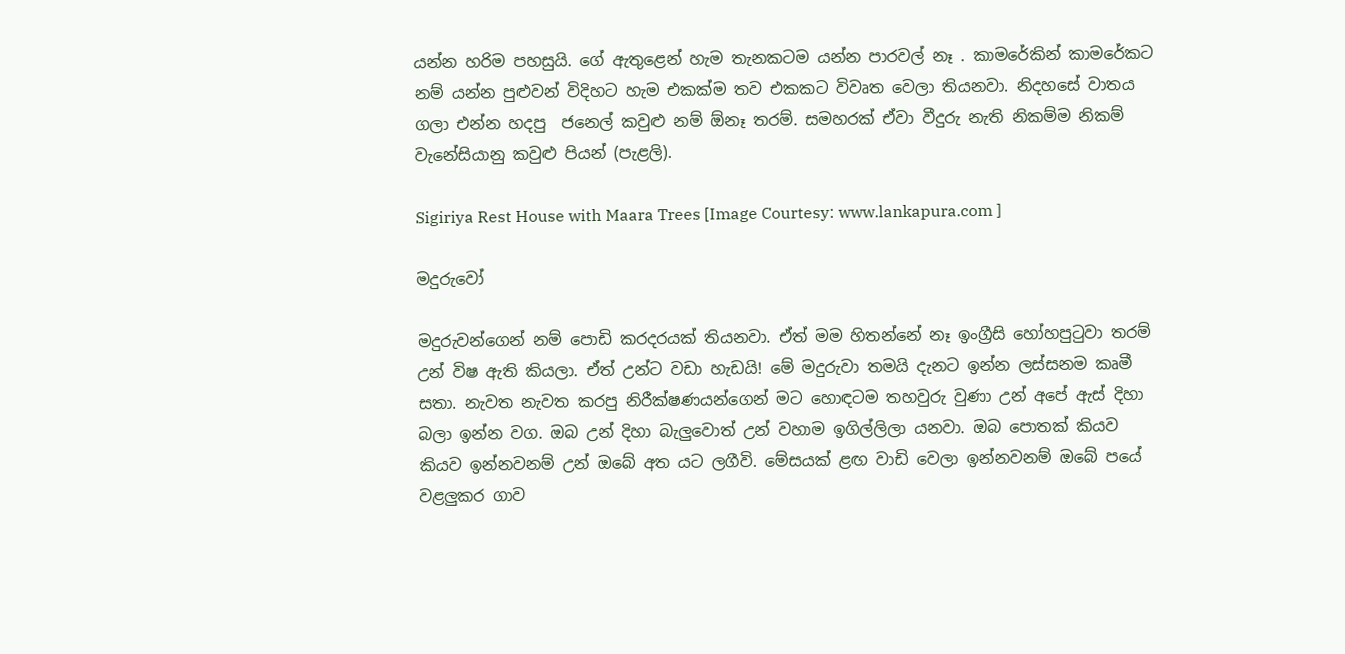යන්න හරිම පහසුයි. ගේ ඇතුළෙන් හැම තැනකටම යන්න පාරවල් නෑ . කාමරේකින් කාමරේකට නම් යන්න පුළුවන් විදිහට හැම එකක්ම තව එකකට විවෘත වෙලා තියනවා. නිදහසේ වාතය ගලා එන්න හදපු  ජනෙල් කවුළු නම් ඕනෑ තරම්. සමහරක් ඒවා වීදුරු නැති නිකම්ම නිකම් වැනේසියානු කවුළු පියන් (පැළලි).

Sigiriya Rest House with Maara Trees [Image Courtesy: www.lankapura.com ]

මදුරුවෝ

මදුරුවන්ගෙන් නම් පොඩි කරදරයක් තියනවා. ඒත් මම හිතන්නේ නෑ ඉංග්‍රීසි හෝහපුටුවා තරම් උන් විෂ ඇති කියලා. ඒත් උන්ට වඩා හැඩයි! මේ මදුරුවා තමයි දැනට ඉන්න ලස්සනම කෘමී සතා. නැවත නැවත කරපු නිරීක්ෂණයන්ගෙන් මට හොඳටම තහවුරු වුණා උන් අපේ ඇස් දිහා බලා ඉන්න වග. ඔබ උන් දිහා බැලුවොත් උන් වහාම ඉගිල්ලිලා යනවා. ඔබ පොතක් කියව කියව ඉන්නවනම් උන් ඔබේ අත යට ලගීවි. මේසයක් ළඟ වාඩි වෙලා ඉන්නවනම් ඔබේ පයේ වළලුකර ගාව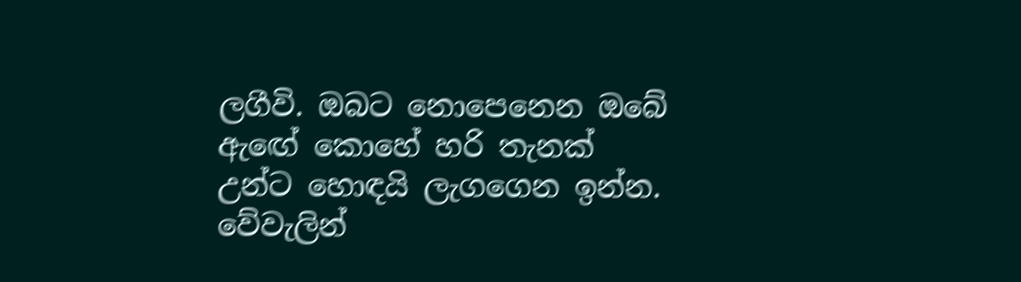ලගීවි. ඔබට නොපෙනෙන ඔබේ ඇඟේ කොහේ හරි තැනක් උන්ට හොඳයි ලැගගෙන ඉන්න. වේවැලින්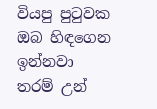වියපු පුටුවක ඔබ හිඳගෙන ඉන්නවා තරම් උන්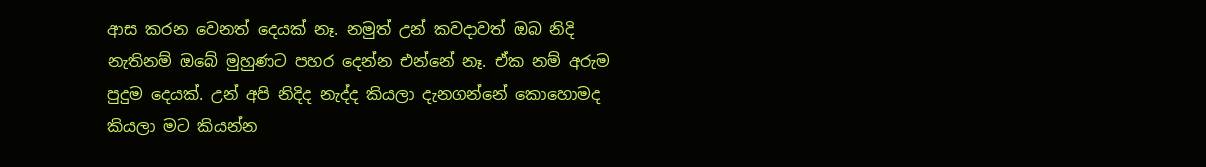ආස කරන වෙනත් දෙයක් නෑ. නමුත් උන් කවදාවත් ඔබ නිදි නැතිනම් ඔබේ මුහුණට පහර දෙන්න එන්නේ නෑ. ඒක නම් අරුම පුදුම දෙයක්. උන් අපි නිදිද නැද්ද කියලා දැනගන්නේ කොහොමද කියලා මට කියන්න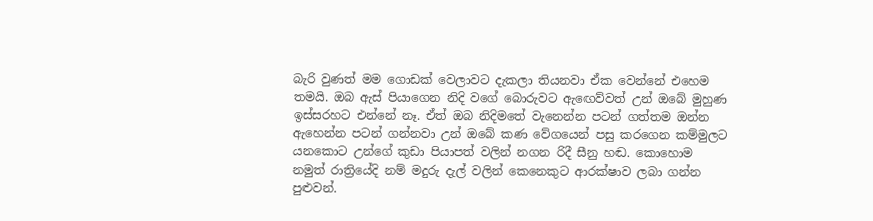බැරි වුණත් මම ගොඩක් වෙලාවට දැකලා තියනවා ඒක වෙන්නේ එහෙම තමයි. ඔබ ඇස් පියාගෙන නිදි වගේ බොරුවට ඇඟෙව්වත් උන් ඔබේ මුහුණ ඉස්සරහට එන්නේ නෑ. ඒත් ඔබ නිදිමතේ වැනෙන්න පටන් ගත්තම ඔන්න ඇහෙන්න පටන් ගන්නවා උන් ඔබේ කණ වේගයෙන් පසු කරගෙන කම්මුලට යනකොට උන්ගේ කුඩා පියාපත් වලින් නගන රිදී සීනු හඬ. කොහොම නමුත් රාත්‍රියේදි නම් මදුරු දැල් වලින් කෙනෙකුට ආරක්ෂාව ලබා ගන්න පුළුවන්.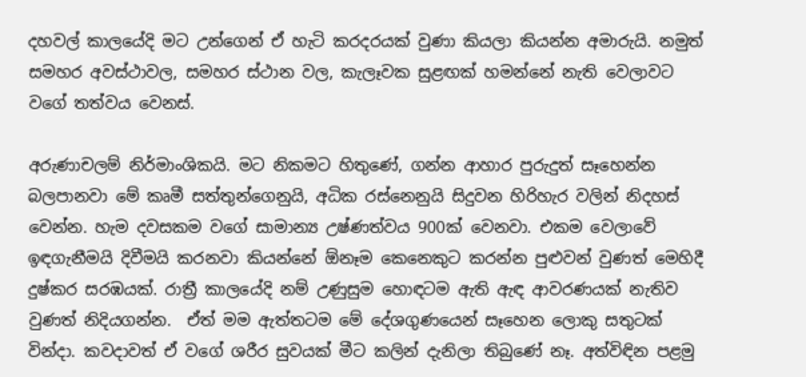දහවල් කාලයේදි මට උන්ගෙන් ඒ හැටි කරදරයක් වුණා කියලා කියන්න අමාරුයි. නමුත් සමහර අවස්ථාවල, සමහර ස්ථාන වල, කැලෑවක සුළඟක් හමන්නේ නැති වෙලාවට වගේ තත්වය වෙනස්.

අරුණාචලම් නිර්මාංශිකයි. මට නිකමට හිතුණේ, ගන්න ආහාර පුරුදුත් සෑහෙන්න බලපානවා මේ කෘමී සත්තුන්ගෙනුයි, අධික රස්නෙනුයි සිදුවන හිරිහැර වලින් නිදහස් වෙන්න. හැම දවසකම වගේ සාමාන්‍ය උෂ්ණත්වය 900ක් වෙනවා. එකම වෙලාවේ ඉඳගැනීමයි දිවීමයි කරනවා කියන්නේ ඕනෑම කෙනෙකුට කරන්න පුළුවන් වුණත් මෙහිදී දුෂ්කර සරඹයක්. රාත්‍රී කාලයේදි නම් උණුසුම හොඳටම ඇති ඇඳ ආවරණයක් නැතිව වුණත් නිදියගන්න.  ඒත් මම ඇත්තටම මේ දේශගුණයෙන් සෑහෙන ලොකු සතුටක් වින්දා. කවදාවත් ඒ වගේ ශරීර සුවයක් මීට කලින් දැනිලා තිබුණේ නෑ. අත්විඳින පළමු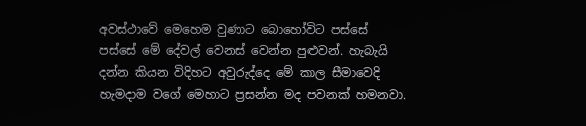අවස්ථාවේ මෙහෙම වුණාට බොහෝවිට පස්සේ පස්සේ මේ දේවල් වෙනස් වෙන්න පුළුවන්. හැබැයි දන්න කියන විදිහට අවුරුද්දෙ මේ කාල සීමාවෙදි හැමදාම වගේ මෙහාට ප්‍රසන්න මද පවනක් හමනවා.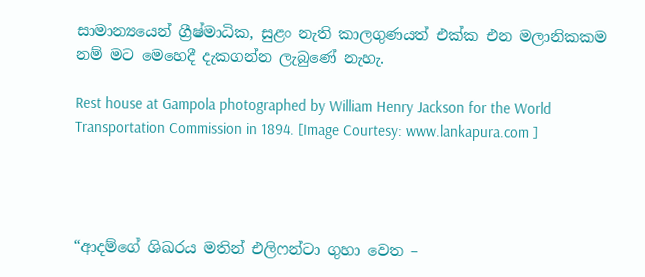සාමාන්‍යයෙන් ග්‍රීෂ්මාධික, සුළං නැති කාලගුණයත් එක්ක එන මලානිකකම නම් මට මෙහෙදී දැකගන්න ලැබුණේ නැහැ.

Rest house at Gampola photographed by William Henry Jackson for the World Transportation Commission in 1894. [Image Courtesy: www.lankapura.com ]




“ආදම්ගේ ශිඛරය මතින් එලිෆන්ටා ගුහා වෙත –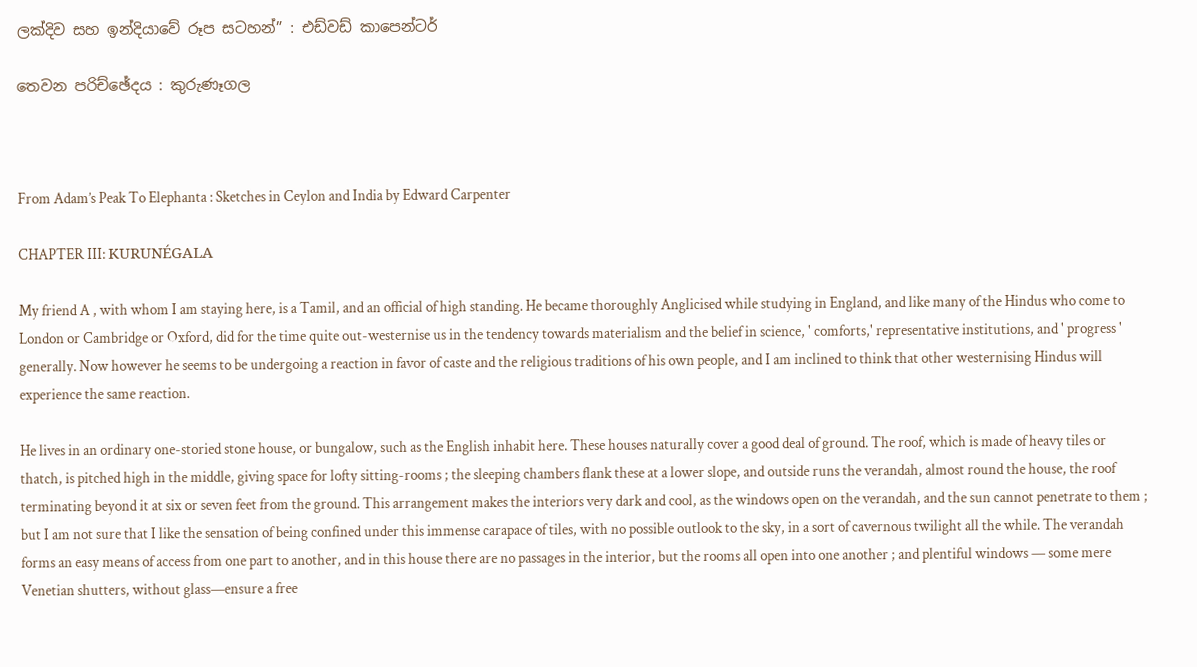ලක්දිව සහ ඉන්දියාවේ රූප සටහන්” : එඩ්වඩ් කාපෙන්ටර්

තෙවන පරිච්ඡේදය : කුරුණෑගල



From Adam’s Peak To Elephanta : Sketches in Ceylon and India by Edward Carpenter

CHAPTER III: KURUNÉGALA

My friend A , with whom I am staying here, is a Tamil, and an official of high standing. He became thoroughly Anglicised while studying in England, and like many of the Hindus who come to London or Cambridge or Oxford, did for the time quite out-westernise us in the tendency towards materialism and the belief in science, ' comforts,' representative institutions, and ' progress ' generally. Now however he seems to be undergoing a reaction in favor of caste and the religious traditions of his own people, and I am inclined to think that other westernising Hindus will experience the same reaction.

He lives in an ordinary one-storied stone house, or bungalow, such as the English inhabit here. These houses naturally cover a good deal of ground. The roof, which is made of heavy tiles or thatch, is pitched high in the middle, giving space for lofty sitting-rooms ; the sleeping chambers flank these at a lower slope, and outside runs the verandah, almost round the house, the roof terminating beyond it at six or seven feet from the ground. This arrangement makes the interiors very dark and cool, as the windows open on the verandah, and the sun cannot penetrate to them ; but I am not sure that I like the sensation of being confined under this immense carapace of tiles, with no possible outlook to the sky, in a sort of cavernous twilight all the while. The verandah forms an easy means of access from one part to another, and in this house there are no passages in the interior, but the rooms all open into one another ; and plentiful windows — some mere Venetian shutters, without glass—ensure a free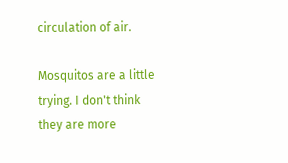circulation of air.

Mosquitos are a little trying. I don't think they are more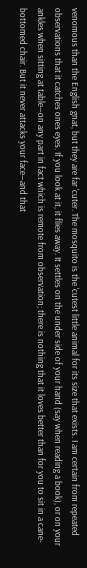venomous than the English gnat, but they are far 'cuter. The mosquito is the 'cutest little animal for its size that exists. I am certain from repeated observations that it catches ones eyes. If you look at it, it flies away. It settles on the under side of your hand (say when reading a book), or on your ankles when sitting at table—on any part in fact which is remote from observation; there is nothing that it loves better than for you to sit in a cane-bottomed chair. But it never attacks your face—and that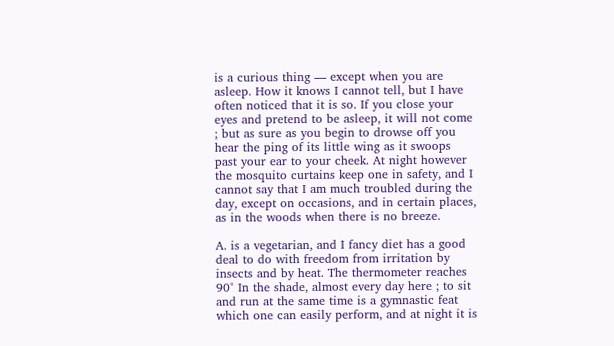is a curious thing — except when you are asleep. How it knows I cannot tell, but I have often noticed that it is so. If you close your eyes and pretend to be asleep, it will not come ; but as sure as you begin to drowse off you hear the ping of its little wing as it swoops past your ear to your cheek. At night however the mosquito curtains keep one in safety, and I cannot say that I am much troubled during the day, except on occasions, and in certain places, as in the woods when there is no breeze.

A. is a vegetarian, and I fancy diet has a good deal to do with freedom from irritation by insects and by heat. The thermometer reaches 90° In the shade, almost every day here ; to sit and run at the same time is a gymnastic feat which one can easily perform, and at night it is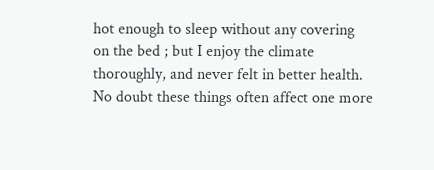hot enough to sleep without any covering on the bed ; but I enjoy the climate thoroughly, and never felt in better health. No doubt these things often affect one more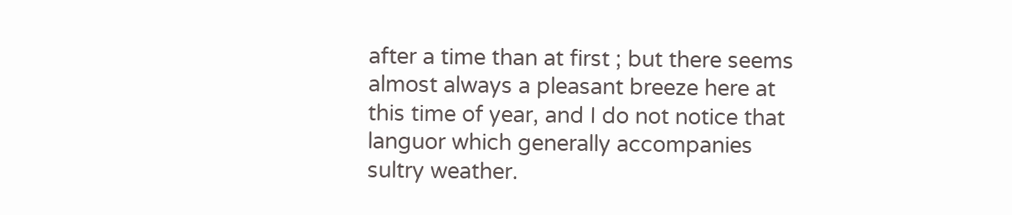after a time than at first ; but there seems almost always a pleasant breeze here at this time of year, and I do not notice that languor which generally accompanies sultry weather.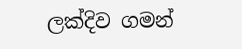ලක්දිව ගමන්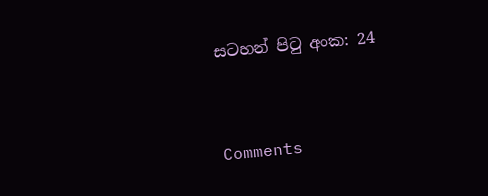සටහන් පිටු අංක: 24



Comments